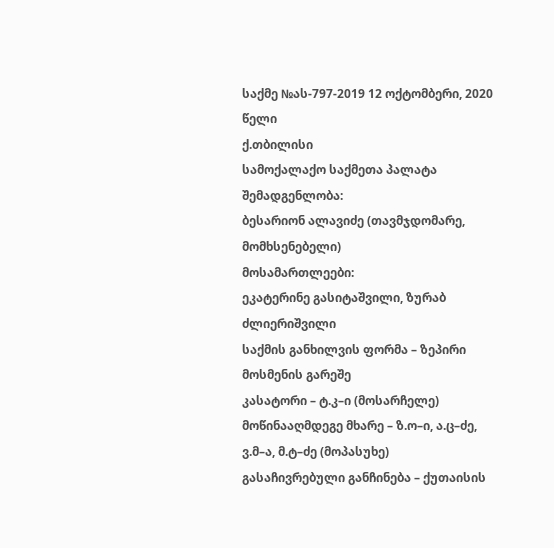საქმე №ას-797-2019 12 ოქტომბერი, 2020 წელი
ქ.თბილისი
სამოქალაქო საქმეთა პალატა
შემადგენლობა:
ბესარიონ ალავიძე (თავმჯდომარე, მომხსენებელი)
მოსამართლეები:
ეკატერინე გასიტაშვილი, ზურაბ ძლიერიშვილი
საქმის განხილვის ფორმა – ზეპირი მოსმენის გარეშე
კასატორი – ტ.კ–ი (მოსარჩელე)
მოწინააღმდეგე მხარე – ზ.ო–ი, ა.ც–ძე, ვ.მ–ა, მ.ტ–ძე (მოპასუხე)
გასაჩივრებული განჩინება – ქუთაისის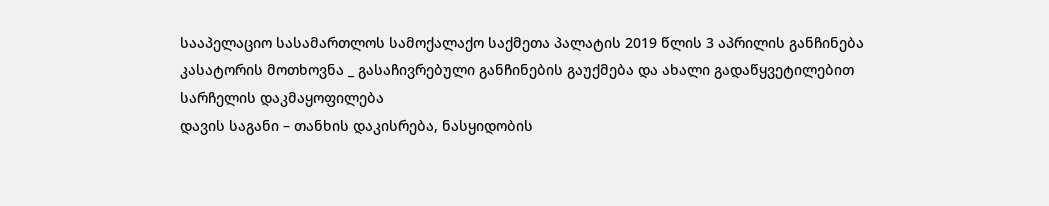სააპელაციო სასამართლოს სამოქალაქო საქმეთა პალატის 2019 წლის 3 აპრილის განჩინება
კასატორის მოთხოვნა _ გასაჩივრებული განჩინების გაუქმება და ახალი გადაწყვეტილებით სარჩელის დაკმაყოფილება
დავის საგანი – თანხის დაკისრება, ნასყიდობის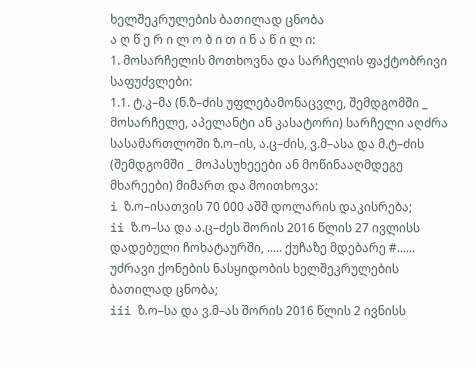ხელშეკრულების ბათილად ცნობა
ა ღ წ ე რ ი ლ ო ბ ი თ ი ნ ა წ ი ლ ი:
1. მოსარჩელის მოთხოვნა და სარჩელის ფაქტობრივი საფუძვლები:
1.1. ტ.კ–მა (ნ.ზ–ძის უფლებამონაცვლე, შემდგომში _ მოსარჩელე, აპელანტი ან კასატორი) სარჩელი აღძრა სასამართლოში ზ.ო–ის, ა.ც–ძის, ვ.მ–ასა და მ.ტ–ძის (შემდგომში _ მოპასუხეეები ან მოწინააღმდეგე მხარეები) მიმართ და მოითხოვა:
i ზ.ო–ისათვის 70 000 აშშ დოლარის დაკისრება;
ii ზ.ო–სა და ა.ც–ძეს შორის 2016 წლის 27 ივლისს დადებული ჩოხატაურში, ..... ქუჩაზე მდებარე #...... უძრავი ქონების ნასყიდობის ხელშეკრულების ბათილად ცნობა;
iii ზ.ო–სა და ვ.მ–ას შორის 2016 წლის 2 ივნისს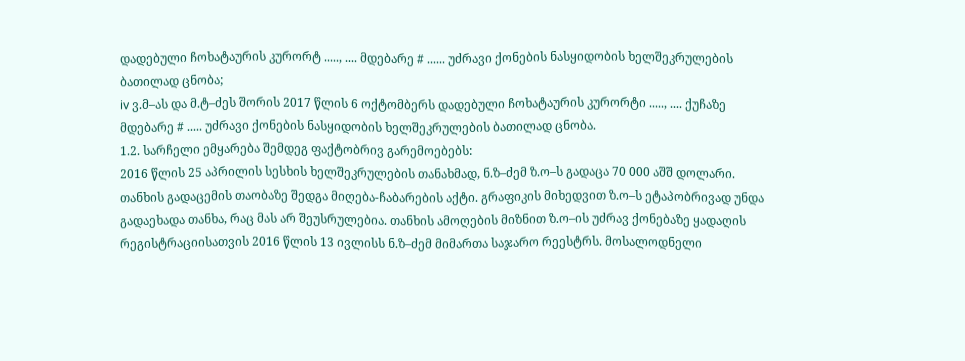დადებული ჩოხატაურის კურორტ ....., .... მდებარე # ...... უძრავი ქონების ნასყიდობის ხელშეკრულების ბათილად ცნობა;
iv ვ.მ–ას და მ.ტ–ძეს შორის 2017 წლის 6 ოქტომბერს დადებული ჩოხატაურის კურორტი ....., .... ქუჩაზე მდებარე # ..... უძრავი ქონების ნასყიდობის ხელშეკრულების ბათილად ცნობა.
1.2. სარჩელი ემყარება შემდეგ ფაქტობრივ გარემოებებს:
2016 წლის 25 აპრილის სესხის ხელშეკრულების თანახმად, ნ.ზ–ძემ ზ.ო–ს გადაცა 70 000 აშშ დოლარი. თანხის გადაცემის თაობაზე შედგა მიღება-ჩაბარების აქტი. გრაფიკის მიხედვით ზ.ო–ს ეტაპობრივად უნდა გადაეხადა თანხა, რაც მას არ შეუსრულებია. თანხის ამოღების მიზნით ზ.ო–ის უძრავ ქონებაზე ყადაღის რეგისტრაციისათვის 2016 წლის 13 ივლისს ნ.ზ–ძემ მიმართა საჯარო რეესტრს. მოსალოდნელი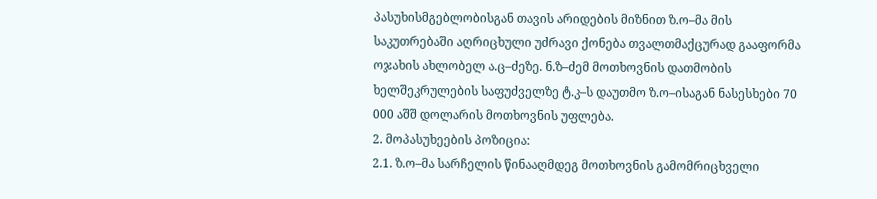პასუხისმგებლობისგან თავის არიდების მიზნით ზ.ო–მა მის საკუთრებაში აღრიცხული უძრავი ქონება თვალთმაქცურად გააფორმა ოჯახის ახლობელ ა.ც–ძეზე. ნ.ზ–ძემ მოთხოვნის დათმობის ხელშეკრულების საფუძველზე ტ.კ–ს დაუთმო ზ.ო–ისაგან ნასესხები 70 000 აშშ დოლარის მოთხოვნის უფლება.
2. მოპასუხეების პოზიცია:
2.1. ზ.ო–მა სარჩელის წინააღმდეგ მოთხოვნის გამომრიცხველი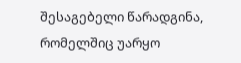შესაგებელი წარადგინა, რომელშიც უარყო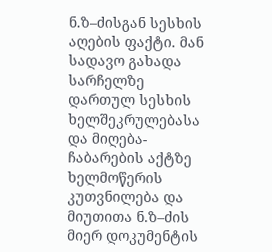ნ.ზ–ძისგან სესხის აღების ფაქტი. მან სადავო გახადა სარჩელზე დართულ სესხის ხელშეკრულებასა და მიღება-ჩაბარების აქტზე ხელმოწერის კუთვნილება და მიუთითა ნ.ზ–ძის მიერ დოკუმენტის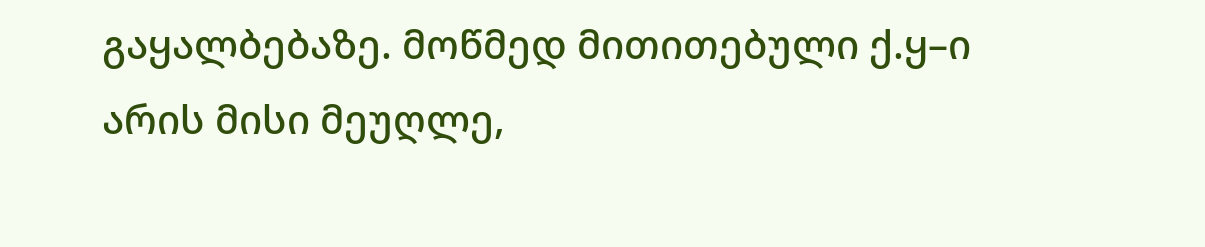გაყალბებაზე. მოწმედ მითითებული ქ.ყ–ი არის მისი მეუღლე,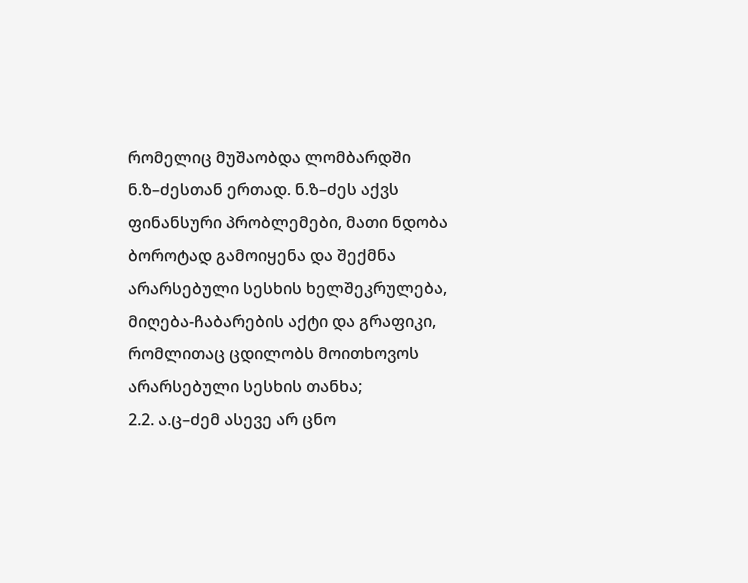რომელიც მუშაობდა ლომბარდში ნ.ზ–ძესთან ერთად. ნ.ზ–ძეს აქვს ფინანსური პრობლემები, მათი ნდობა ბოროტად გამოიყენა და შექმნა არარსებული სესხის ხელშეკრულება, მიღება-ჩაბარების აქტი და გრაფიკი, რომლითაც ცდილობს მოითხოვოს არარსებული სესხის თანხა;
2.2. ა.ც–ძემ ასევე არ ცნო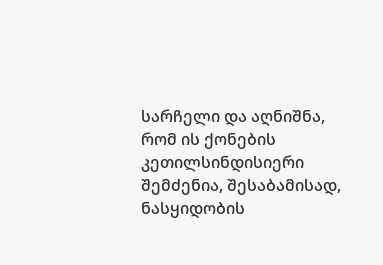სარჩელი და აღნიშნა, რომ ის ქონების კეთილსინდისიერი შემძენია, შესაბამისად, ნასყიდობის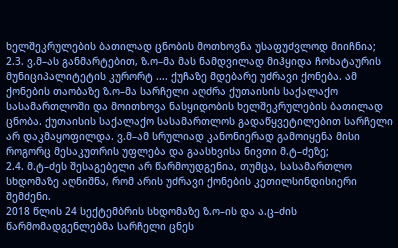ხელშეკრულების ბათილად ცნობის მოთხოვნა უსაფუძვლოდ მიიჩნია;
2.3. ვ.მ–ას განმარტებით, ზ.ო–მა მას ნამდვილად მიჰყიდა ჩოხატაურის მუნიციპალიტეტის კურორტ .... ქუჩაზე მდებარე უძრავი ქონება. ამ ქონების თაობაზე ზ.ო–მა სარჩელი აღძრა ქუთაისის საქალაქო სასამართლოში და მოითხოვა ნასყიდობის ხელშეკრულების ბათილად ცნობა. ქუთაისის საქალაქო სასამართლოს გადაწყვეტილებით სარჩელი არ დაკმაყოფილდა. ვ.მ–ამ სრულიად კანონიერად გამოიყენა მისი როგორც მესაკუთრის უფლება და გაასხვისა ნივთი მ.ტ–ძეზე;
2.4. მ.ტ–ძეს შესაგებელი არ წარმოუდგენია, თუმცა, სასამართლო სხდომაზე აღნიშნა, რომ არის უძრავი ქონების კეთილსინდისიერი შემძენი.
2018 წლის 24 სექტემბრის სხდომაზე ზ.ო–ის და ა.ც–ძის წარმომადგენლებმა სარჩელი ცნეს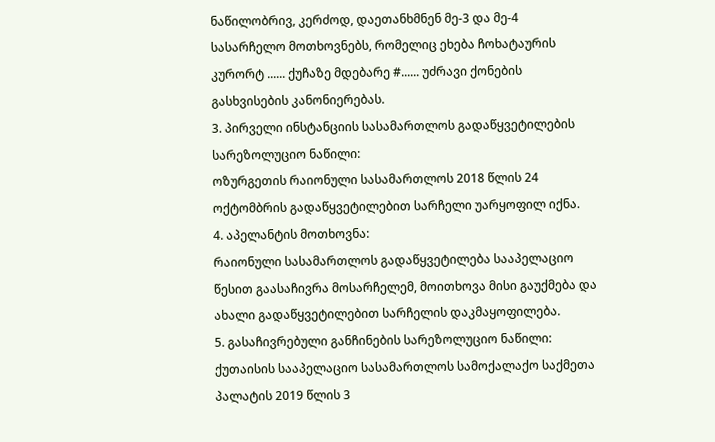ნაწილობრივ, კერძოდ, დაეთანხმნენ მე-3 და მე-4 სასარჩელო მოთხოვნებს, რომელიც ეხება ჩოხატაურის კურორტ ...... ქუჩაზე მდებარე #...... უძრავი ქონების გასხვისების კანონიერებას.
3. პირველი ინსტანციის სასამართლოს გადაწყვეტილების სარეზოლუციო ნაწილი:
ოზურგეთის რაიონული სასამართლოს 2018 წლის 24 ოქტომბრის გადაწყვეტილებით სარჩელი უარყოფილ იქნა.
4. აპელანტის მოთხოვნა:
რაიონული სასამართლოს გადაწყვეტილება სააპელაციო წესით გაასაჩივრა მოსარჩელემ, მოითხოვა მისი გაუქმება და ახალი გადაწყვეტილებით სარჩელის დაკმაყოფილება.
5. გასაჩივრებული განჩინების სარეზოლუციო ნაწილი:
ქუთაისის სააპელაციო სასამართლოს სამოქალაქო საქმეთა პალატის 2019 წლის 3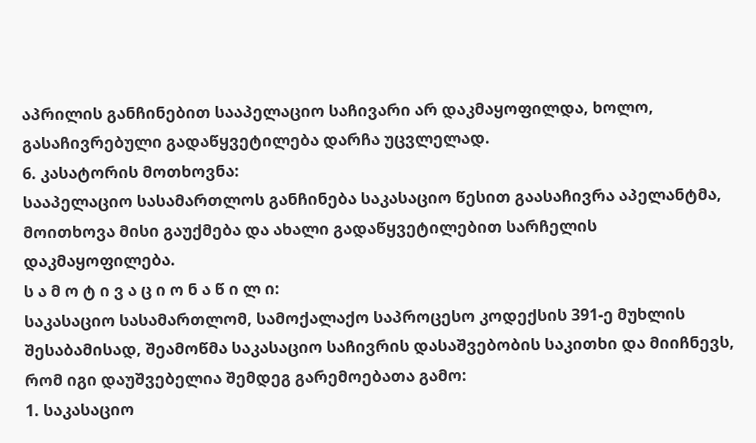აპრილის განჩინებით სააპელაციო საჩივარი არ დაკმაყოფილდა, ხოლო, გასაჩივრებული გადაწყვეტილება დარჩა უცვლელად.
6. კასატორის მოთხოვნა:
სააპელაციო სასამართლოს განჩინება საკასაციო წესით გაასაჩივრა აპელანტმა, მოითხოვა მისი გაუქმება და ახალი გადაწყვეტილებით სარჩელის დაკმაყოფილება.
ს ა მ ო ტ ი ვ ა ც ი ო ნ ა წ ი ლ ი:
საკასაციო სასამართლომ, სამოქალაქო საპროცესო კოდექსის 391-ე მუხლის შესაბამისად, შეამოწმა საკასაციო საჩივრის დასაშვებობის საკითხი და მიიჩნევს, რომ იგი დაუშვებელია შემდეგ გარემოებათა გამო:
1. საკასაციო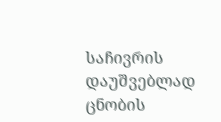საჩივრის დაუშვებლად ცნობის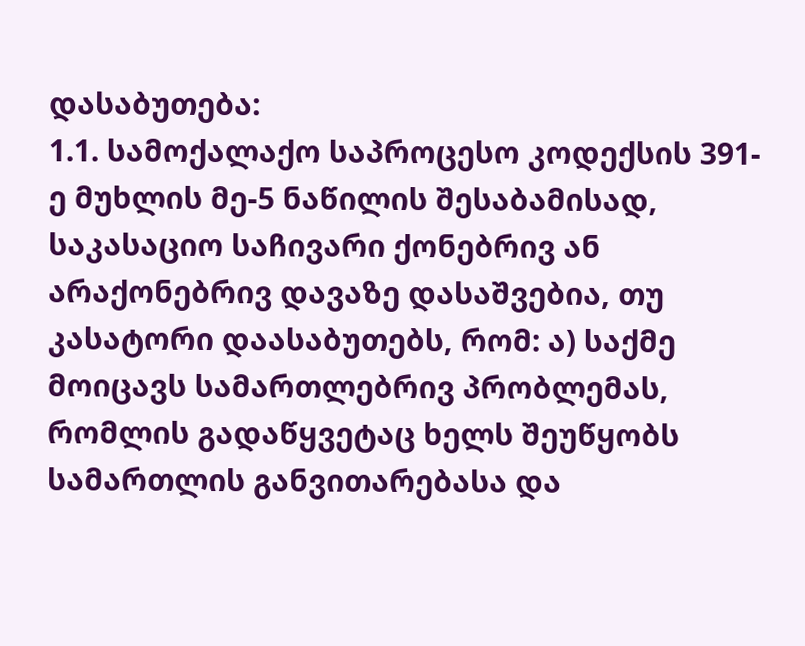დასაბუთება:
1.1. სამოქალაქო საპროცესო კოდექსის 391-ე მუხლის მე-5 ნაწილის შესაბამისად, საკასაციო საჩივარი ქონებრივ ან არაქონებრივ დავაზე დასაშვებია, თუ კასატორი დაასაბუთებს, რომ: ა) საქმე მოიცავს სამართლებრივ პრობლემას, რომლის გადაწყვეტაც ხელს შეუწყობს სამართლის განვითარებასა და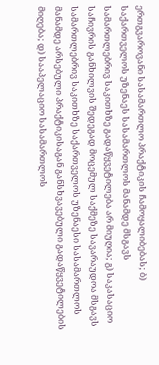ერთგვაროვანი სასამართლო პრაქტიკის ჩამოყალიბებას; ბ) საქართველოს უზენაეს სასამართლოს მანამდე მსგავს სამართლებრივ საკითხზე გადაწყვეტილება არ მიუღია; გ) საკასაციო საჩივრის განხილვის შედეგად მოცემულ საქმეზე სავარაუდოა მსგავს სამართლებრივ საკითხზე საქართველოს უზენაესი სასამართლოს მანამდე არსებული პრაქტიკისაგან განსხვავებული გადაწყვეტილების მიღება; დ) სააპელაციო სასამართლოს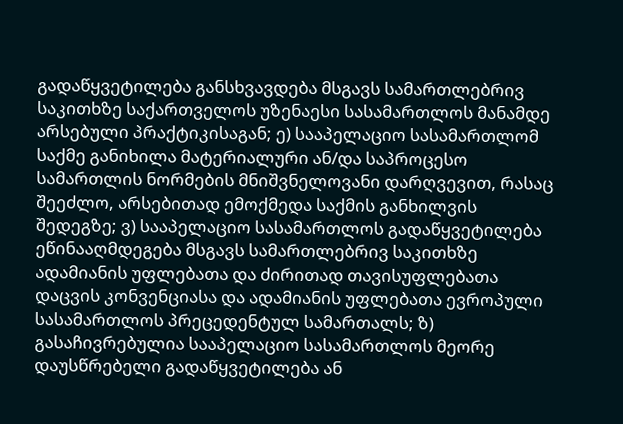გადაწყვეტილება განსხვავდება მსგავს სამართლებრივ საკითხზე საქართველოს უზენაესი სასამართლოს მანამდე არსებული პრაქტიკისაგან; ე) სააპელაციო სასამართლომ საქმე განიხილა მატერიალური ან/და საპროცესო სამართლის ნორმების მნიშვნელოვანი დარღვევით, რასაც შეეძლო, არსებითად ემოქმედა საქმის განხილვის შედეგზე; ვ) სააპელაციო სასამართლოს გადაწყვეტილება ეწინააღმდეგება მსგავს სამართლებრივ საკითხზე ადამიანის უფლებათა და ძირითად თავისუფლებათა დაცვის კონვენციასა და ადამიანის უფლებათა ევროპული სასამართლოს პრეცედენტულ სამართალს; ზ) გასაჩივრებულია სააპელაციო სასამართლოს მეორე დაუსწრებელი გადაწყვეტილება ან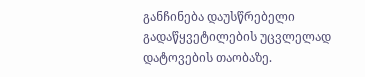განჩინება დაუსწრებელი გადაწყვეტილების უცვლელად დატოვების თაობაზე.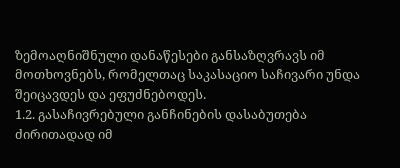ზემოაღნიშნული დანაწესები განსაზღვრავს იმ მოთხოვნებს, რომელთაც საკასაციო საჩივარი უნდა შეიცავდეს და ეფუძნებოდეს.
1.2. გასაჩივრებული განჩინების დასაბუთება ძირითადად იმ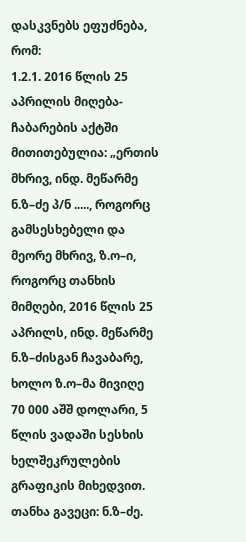დასკვნებს ეფუძნება, რომ:
1.2.1. 2016 წლის 25 აპრილის მიღება-ჩაბარების აქტში მითითებულია: „ერთის მხრივ, ინდ. მეწარმე ნ.ზ–ძე პ/ნ ....., როგორც გამსესხებელი და მეორე მხრივ, ზ.ო–ი, როგორც თანხის მიმღები, 2016 წლის 25 აპრილს, ინდ. მეწარმე ნ.ზ–ძისგან ჩავაბარე, ხოლო ზ.ო–მა მივიღე 70 000 აშშ დოლარი, 5 წლის ვადაში სესხის ხელშეკრულების გრაფიკის მიხედვით. თანხა გავეცი: ნ.ზ–ძე.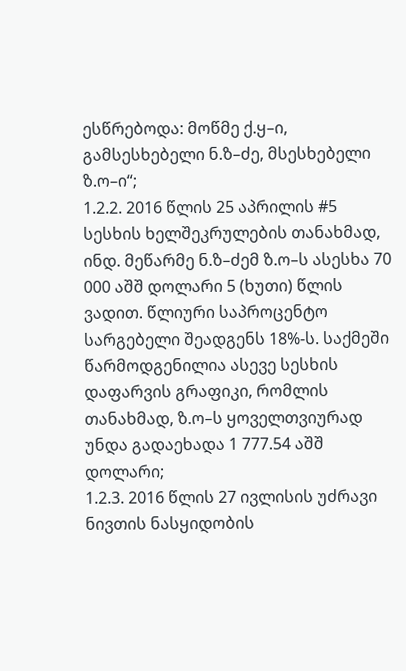ესწრებოდა: მოწმე ქ.ყ–ი, გამსესხებელი ნ.ზ–ძე, მსესხებელი ზ.ო–ი“;
1.2.2. 2016 წლის 25 აპრილის #5 სესხის ხელშეკრულების თანახმად, ინდ. მეწარმე ნ.ზ–ძემ ზ.ო–ს ასესხა 70 000 აშშ დოლარი 5 (ხუთი) წლის ვადით. წლიური საპროცენტო სარგებელი შეადგენს 18%-ს. საქმეში წარმოდგენილია ასევე სესხის დაფარვის გრაფიკი, რომლის თანახმად, ზ.ო–ს ყოველთვიურად უნდა გადაეხადა 1 777.54 აშშ დოლარი;
1.2.3. 2016 წლის 27 ივლისის უძრავი ნივთის ნასყიდობის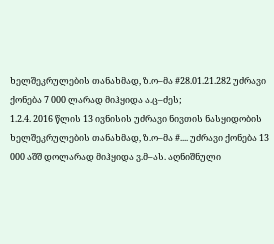ხელშეკრულების თანახმად, ზ.ო–მა #28.01.21.282 უძრავი ქონება 7 000 ლარად მიჰყიდა ა.ც–ძეს;
1.2.4. 2016 წლის 13 ივნისის უძრავი ნივთის ნასყიდობის ხელშეკრულების თანახმად, ზ.ო–მა #.... უძრავი ქონება 13 000 აშშ დოლარად მიჰყიდა ვ.მ–ას. აღნიშნული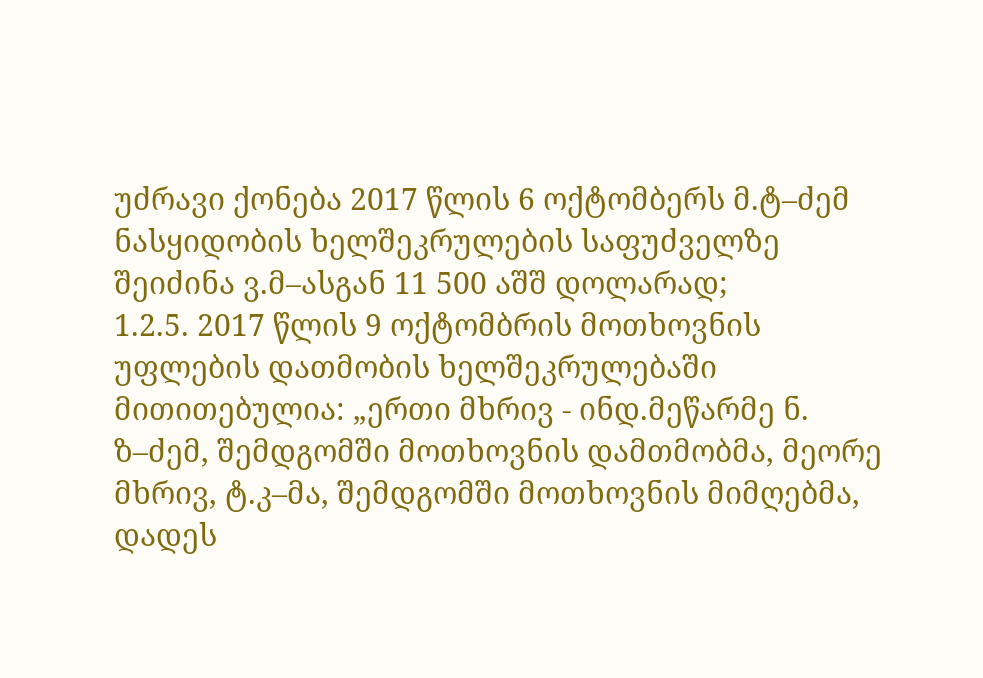უძრავი ქონება 2017 წლის 6 ოქტომბერს მ.ტ–ძემ ნასყიდობის ხელშეკრულების საფუძველზე შეიძინა ვ.მ–ასგან 11 500 აშშ დოლარად;
1.2.5. 2017 წლის 9 ოქტომბრის მოთხოვნის უფლების დათმობის ხელშეკრულებაში მითითებულია: „ერთი მხრივ - ინდ.მეწარმე ნ. ზ–ძემ, შემდგომში მოთხოვნის დამთმობმა, მეორე მხრივ, ტ.კ–მა, შემდგომში მოთხოვნის მიმღებმა, დადეს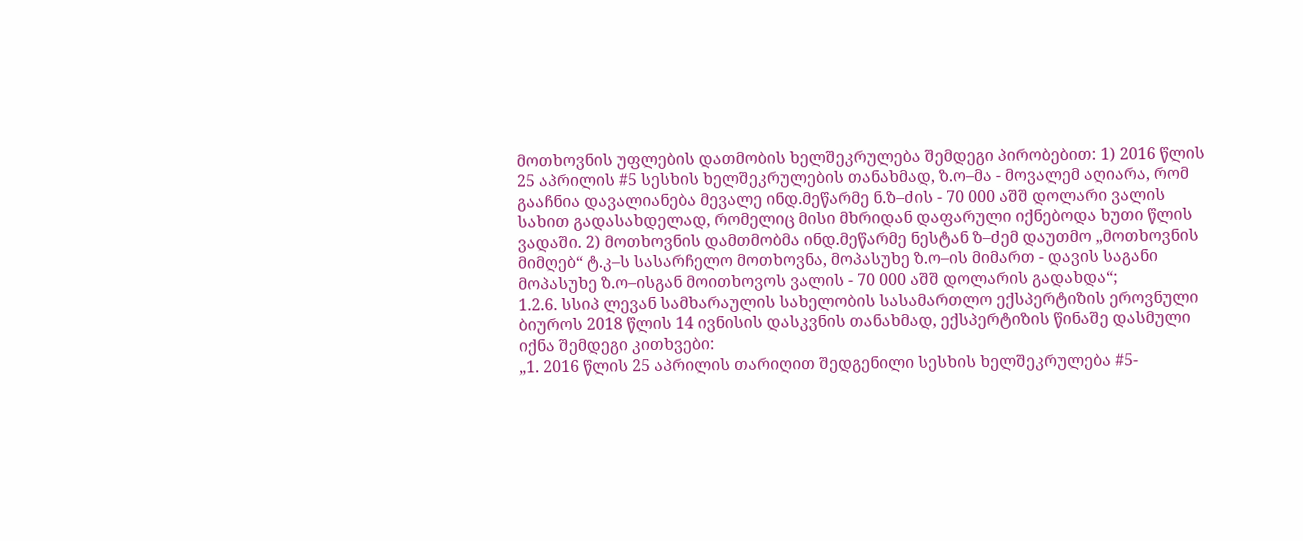მოთხოვნის უფლების დათმობის ხელშეკრულება შემდეგი პირობებით: 1) 2016 წლის 25 აპრილის #5 სესხის ხელშეკრულების თანახმად, ზ.ო–მა - მოვალემ აღიარა, რომ გააჩნია დავალიანება მევალე ინდ.მეწარმე ნ.ზ–ძის - 70 000 აშშ დოლარი ვალის სახით გადასახდელად, რომელიც მისი მხრიდან დაფარული იქნებოდა ხუთი წლის ვადაში. 2) მოთხოვნის დამთმობმა ინდ.მეწარმე ნესტან ზ–ძემ დაუთმო „მოთხოვნის მიმღებ“ ტ.კ–ს სასარჩელო მოთხოვნა, მოპასუხე ზ.ო–ის მიმართ - დავის საგანი მოპასუხე ზ.ო–ისგან მოითხოვოს ვალის - 70 000 აშშ დოლარის გადახდა“;
1.2.6. სსიპ ლევან სამხარაულის სახელობის სასამართლო ექსპერტიზის ეროვნული ბიუროს 2018 წლის 14 ივნისის დასკვნის თანახმად, ექსპერტიზის წინაშე დასმული იქნა შემდეგი კითხვები:
„1. 2016 წლის 25 აპრილის თარიღით შედგენილი სესხის ხელშეკრულება #5-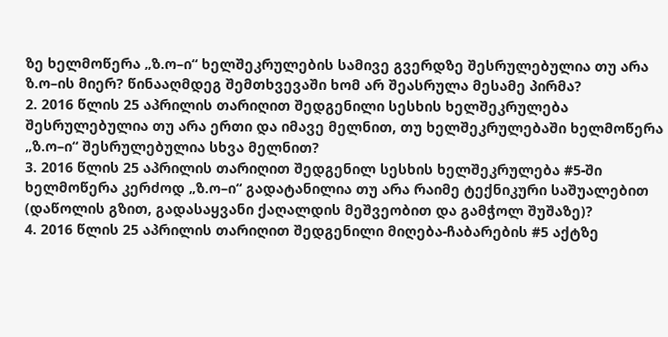ზე ხელმოწერა „ზ.ო–ი“ ხელშეკრულების სამივე გვერდზე შესრულებულია თუ არა ზ.ო–ის მიერ? წინააღმდეგ შემთხვევაში ხომ არ შეასრულა მესამე პირმა?
2. 2016 წლის 25 აპრილის თარიღით შედგენილი სესხის ხელშეკრულება შესრულებულია თუ არა ერთი და იმავე მელნით, თუ ხელშეკრულებაში ხელმოწერა „ზ.ო–ი“ შესრულებულია სხვა მელნით?
3. 2016 წლის 25 აპრილის თარიღით შედგენილ სესხის ხელშეკრულება #5-ში ხელმოწერა კერძოდ „ზ.ო–ი“ გადატანილია თუ არა რაიმე ტექნიკური საშუალებით (დაწოლის გზით, გადასაყვანი ქაღალდის მეშვეობით და გამჭოლ შუშაზე)?
4. 2016 წლის 25 აპრილის თარიღით შედგენილი მიღება-ჩაბარების #5 აქტზე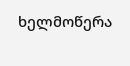ხელმოწერა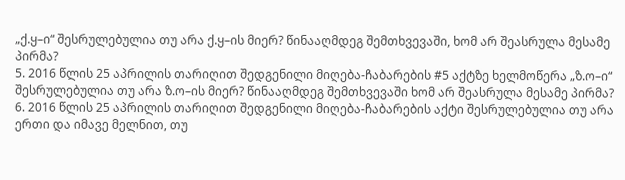„ქ.ყ–ი“ შესრულებულია თუ არა ქ.ყ–ის მიერ? წინააღმდეგ შემთხვევაში, ხომ არ შეასრულა მესამე პირმა?
5. 2016 წლის 25 აპრილის თარიღით შედგენილი მიღება-ჩაბარების #5 აქტზე ხელმოწერა „ზ.ო–ი“ შესრულებულია თუ არა ზ.ო–ის მიერ? წინააღმდეგ შემთხვევაში ხომ არ შეასრულა მესამე პირმა?
6. 2016 წლის 25 აპრილის თარიღით შედგენილი მიღება-ჩაბარების აქტი შესრულებულია თუ არა ერთი და იმავე მელნით, თუ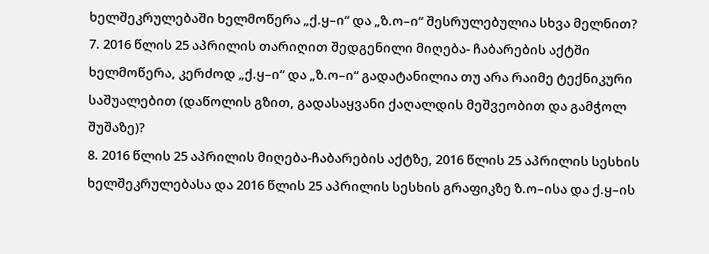ხელშეკრულებაში ხელმოწერა „ქ.ყ–ი“ და „ზ.ო–ი“ შესრულებულია სხვა მელნით?
7. 2016 წლის 25 აპრილის თარიღით შედგენილი მიღება- ჩაბარების აქტში ხელმოწერა, კერძოდ „ქ.ყ–ი“ და „ზ.ო–ი“ გადატანილია თუ არა რაიმე ტექნიკური საშუალებით (დაწოლის გზით, გადასაყვანი ქაღალდის მეშვეობით და გამჭოლ შუშაზე)?
8. 2016 წლის 25 აპრილის მიღება-ჩაბარების აქტზე, 2016 წლის 25 აპრილის სესხის ხელშეკრულებასა და 2016 წლის 25 აპრილის სესხის გრაფიკზე ზ.ო–ისა და ქ.ყ–ის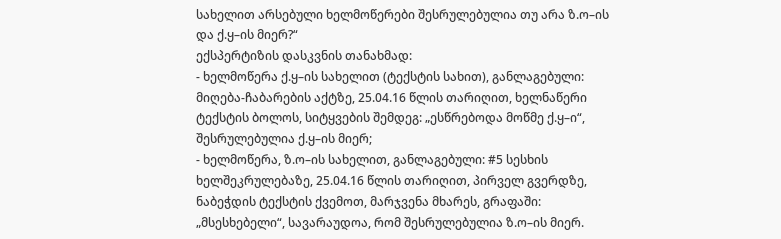სახელით არსებული ხელმოწერები შესრულებულია თუ არა ზ.ო–ის და ქ.ყ–ის მიერ?“
ექსპერტიზის დასკვნის თანახმად:
- ხელმოწერა ქ.ყ–ის სახელით (ტექსტის სახით), განლაგებული: მიღება-ჩაბარების აქტზე, 25.04.16 წლის თარიღით, ხელნაწერი ტექსტის ბოლოს, სიტყვების შემდეგ: „ესწრებოდა მოწმე ქ.ყ–ი“, შესრულებულია ქ.ყ–ის მიერ;
- ხელმოწერა, ზ.ო–ის სახელით, განლაგებული: #5 სესხის ხელშეკრულებაზე, 25.04.16 წლის თარიღით, პირველ გვერდზე, ნაბეჭდის ტექსტის ქვემოთ, მარჯვენა მხარეს, გრაფაში: „მსესხებელი“, სავარაუდოა, რომ შესრულებულია ზ.ო–ის მიერ.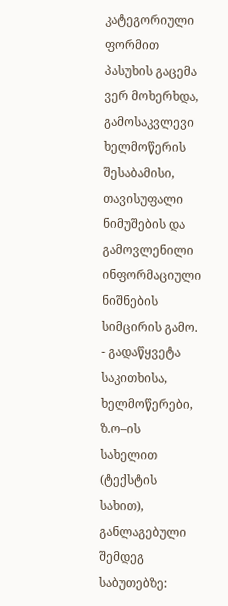კატეგორიული ფორმით პასუხის გაცემა ვერ მოხერხდა, გამოსაკვლევი ხელმოწერის შესაბამისი, თავისუფალი ნიმუშების და გამოვლენილი ინფორმაციული ნიშნების სიმცირის გამო.
- გადაწყვეტა საკითხისა, ხელმოწერები, ზ.ო–ის სახელით (ტექსტის სახით), განლაგებული შემდეგ საბუთებზე: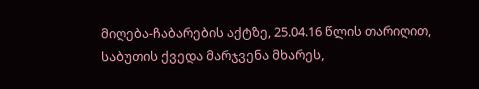მიღება-ჩაბარების აქტზე, 25.04.16 წლის თარიღით, საბუთის ქვედა მარჯვენა მხარეს,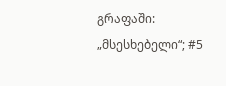გრაფაში: „მსესხებელი“; #5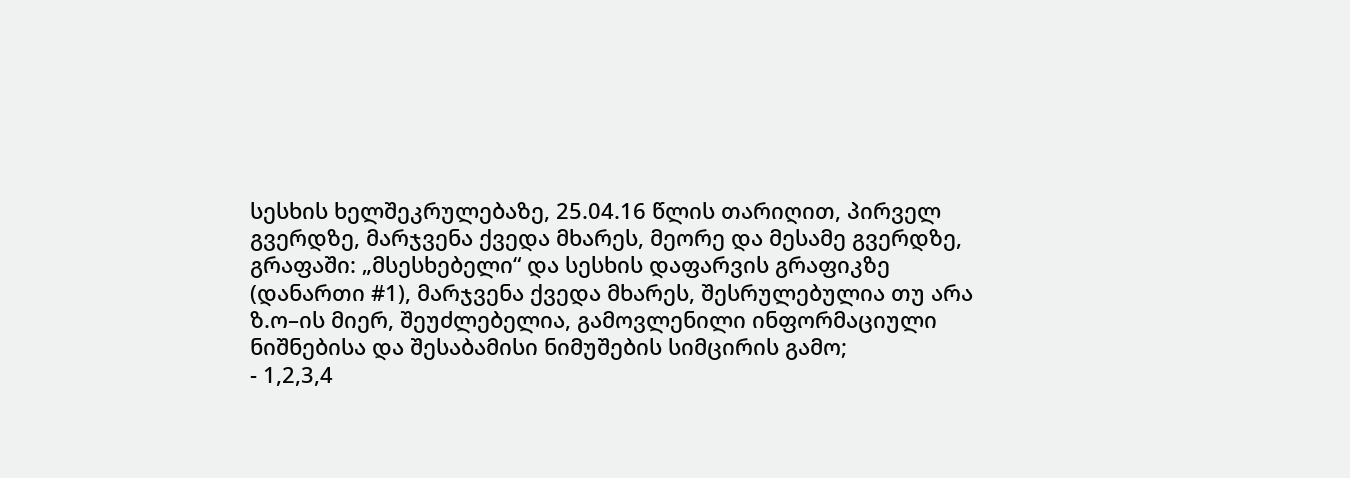სესხის ხელშეკრულებაზე, 25.04.16 წლის თარიღით, პირველ გვერდზე, მარჯვენა ქვედა მხარეს, მეორე და მესამე გვერდზე, გრაფაში: „მსესხებელი“ და სესხის დაფარვის გრაფიკზე (დანართი #1), მარჯვენა ქვედა მხარეს, შესრულებულია თუ არა ზ.ო–ის მიერ, შეუძლებელია, გამოვლენილი ინფორმაციული ნიშნებისა და შესაბამისი ნიმუშების სიმცირის გამო;
- 1,2,3,4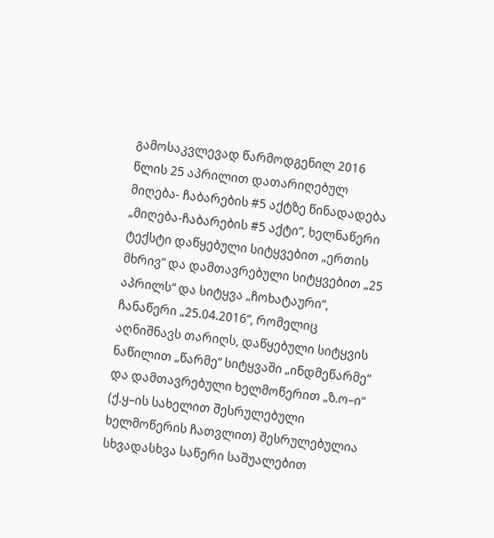გამოსაკვლევად წარმოდგენილ 2016 წლის 25 აპრილით დათარიღებულ მიღება- ჩაბარების #5 აქტზე წინადადება „მიღება-ჩაბარების #5 აქტი“, ხელნაწერი ტექსტი დაწყებული სიტყვებით „ერთის მხრივ“ და დამთავრებული სიტყვებით „25 აპრილს“ და სიტყვა „ჩოხატაური“, ჩანაწერი „25.04.2016“, რომელიც აღნიშნავს თარიღს, დაწყებული სიტყვის ნაწილით „წარმე“ სიტყვაში „ინდმეწარმე“ და დამთავრებული ხელმოწერით „ზ.ო–ი“ (ქ.ყ–ის სახელით შესრულებული ხელმოწერის ჩათვლით) შესრულებულია სხვადასხვა საწერი საშუალებით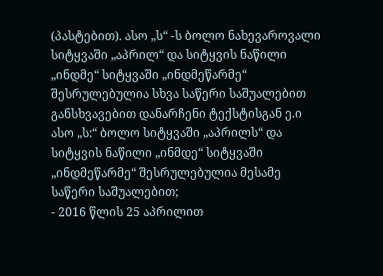(პასტებით). ასო „ს“ -ს ბოლო ნახევაროვალი სიტყვაში „აპრილ“ და სიტყვის ნაწილი „ინდმე“ სიტყვაში „ინდმეწარმე“ შესრულებულია სხვა საწერი საშუალებით განსხვავებით დანარჩენი ტექსტისგან ე.ი ასო „ს:“ ბოლო სიტყვაში „აპრილს“ და სიტყვის ნაწილი „ინმდე“ სიტყვაში „ინდმეწარმე“ შესრულებულია მესამე საწერი საშუალებით;
- 2016 წლის 25 აპრილით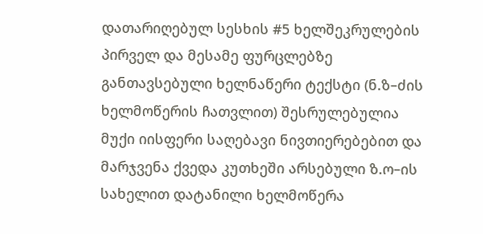დათარიღებულ სესხის #5 ხელშეკრულების პირველ და მესამე ფურცლებზე განთავსებული ხელნაწერი ტექსტი (ნ.ზ–ძის ხელმოწერის ჩათვლით) შესრულებულია მუქი იისფერი საღებავი ნივთიერებებით და მარჯვენა ქვედა კუთხეში არსებული ზ.ო–ის სახელით დატანილი ხელმოწერა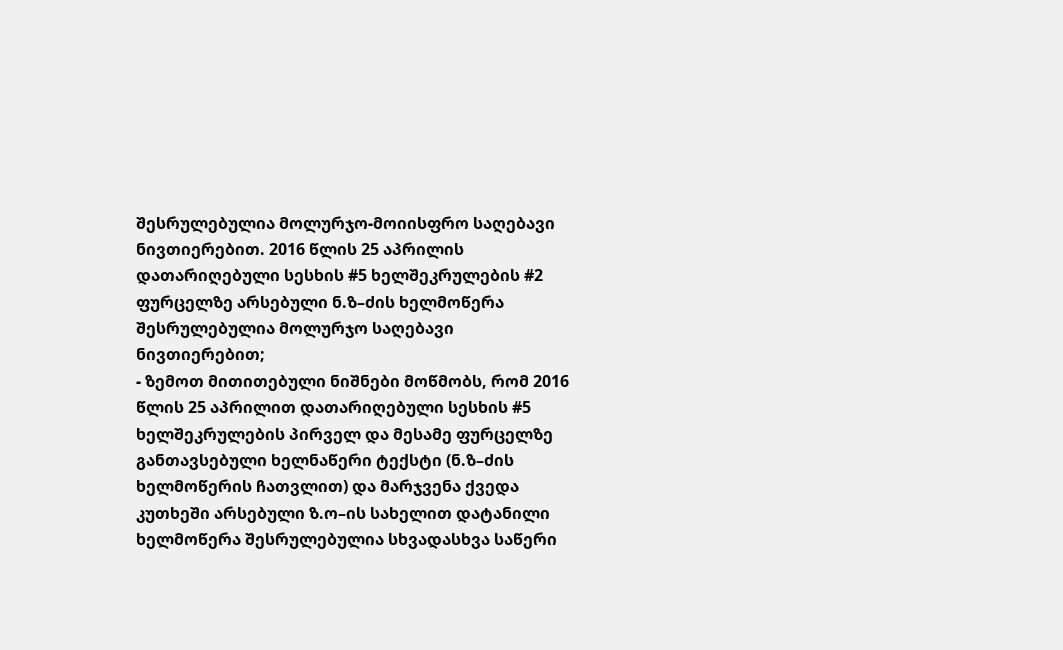შესრულებულია მოლურჯო-მოიისფრო საღებავი ნივთიერებით. 2016 წლის 25 აპრილის დათარიღებული სესხის #5 ხელშეკრულების #2 ფურცელზე არსებული ნ.ზ–ძის ხელმოწერა შესრულებულია მოლურჯო საღებავი ნივთიერებით;
- ზემოთ მითითებული ნიშნები მოწმობს, რომ 2016 წლის 25 აპრილით დათარიღებული სესხის #5 ხელშეკრულების პირველ და მესამე ფურცელზე განთავსებული ხელნაწერი ტექსტი (ნ.ზ–ძის ხელმოწერის ჩათვლით) და მარჯვენა ქვედა კუთხეში არსებული ზ.ო–ის სახელით დატანილი ხელმოწერა შესრულებულია სხვადასხვა საწერი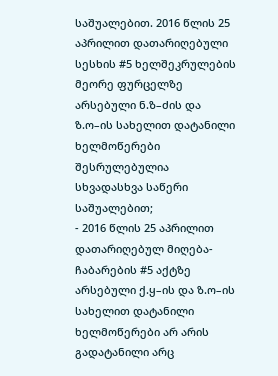საშუალებით. 2016 წლის 25 აპრილით დათარიღებული სესხის #5 ხელშეკრულების მეორე ფურცელზე არსებული ნ.ზ–ძის და ზ.ო–ის სახელით დატანილი ხელმოწერები შესრულებულია სხვადასხვა საწერი საშუალებით;
- 2016 წლის 25 აპრილით დათარიღებულ მიღება-ჩაბარების #5 აქტზე არსებული ქ.ყ–ის და ზ.ო–ის სახელით დატანილი ხელმოწერები არ არის გადატანილი არც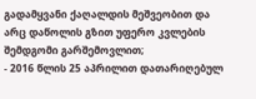გადამყვანი ქაღალდის მეშვეობით და არც დაწოლის გზით უფერო კვლების შემდგომი გარშემოვლით;
- 2016 წლის 25 აპრილით დათარიღებულ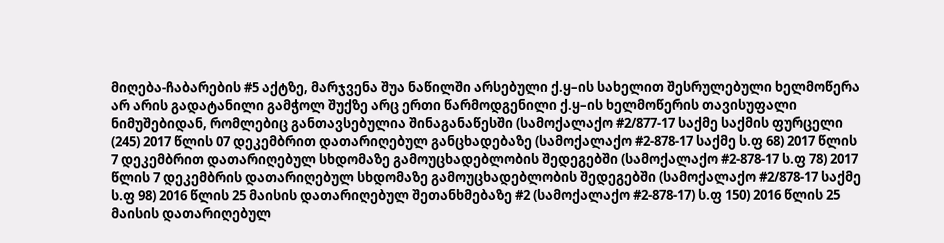მიღება-ჩაბარების #5 აქტზე, მარჯვენა შუა ნაწილში არსებული ქ.ყ–ის სახელით შესრულებული ხელმოწერა არ არის გადატანილი გამჭოლ შუქზე არც ერთი წარმოდგენილი ქ.ყ–ის ხელმოწერის თავისუფალი ნიმუშებიდან, რომლებიც განთავსებულია შინაგანაწესში (სამოქალაქო #2/877-17 საქმე საქმის ფურცელი (245) 2017 წლის 07 დეკემბრით დათარიღებულ განცხადებაზე (სამოქალაქო #2-878-17 საქმე ს.ფ 68) 2017 წლის 7 დეკემბრით დათარიღებულ სხდომაზე გამოუცხადებლობის შედეგებში (სამოქალაქო #2-878-17 ს.ფ 78) 2017 წლის 7 დეკემბრის დათარიღებულ სხდომაზე გამოუცხადებლობის შედეგებში (სამოქალაქო #2/878-17 საქმე ს.ფ 98) 2016 წლის 25 მაისის დათარიღებულ შეთანხმებაზე #2 (სამოქალაქო #2-878-17) ს.ფ 150) 2016 წლის 25 მაისის დათარიღებულ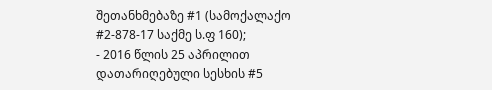შეთანხმებაზე #1 (სამოქალაქო #2-878-17 საქმე ს.ფ 160);
- 2016 წლის 25 აპრილით დათარიღებული სესხის #5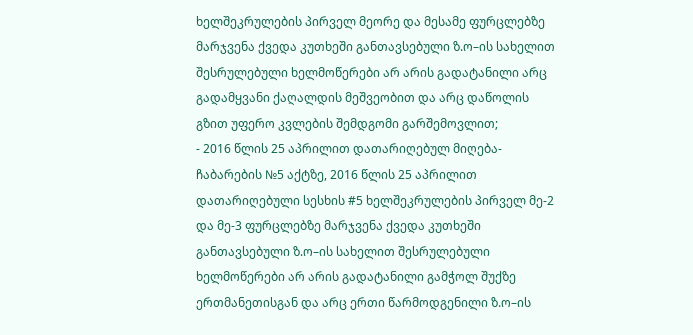ხელშეკრულების პირველ მეორე და მესამე ფურცლებზე მარჯვენა ქვედა კუთხეში განთავსებული ზ.ო–ის სახელით შესრულებული ხელმოწერები არ არის გადატანილი არც გადამყვანი ქაღალდის მეშვეობით და არც დაწოლის გზით უფერო კვლების შემდგომი გარშემოვლით;
- 2016 წლის 25 აპრილით დათარიღებულ მიღება-ჩაბარების №5 აქტზე, 2016 წლის 25 აპრილით დათარიღებული სესხის #5 ხელშეკრულების პირველ მე-2 და მე-3 ფურცლებზე მარჯვენა ქვედა კუთხეში განთავსებული ზ.ო–ის სახელით შესრულებული ხელმოწერები არ არის გადატანილი გამჭოლ შუქზე ერთმანეთისგან და არც ერთი წარმოდგენილი ზ.ო–ის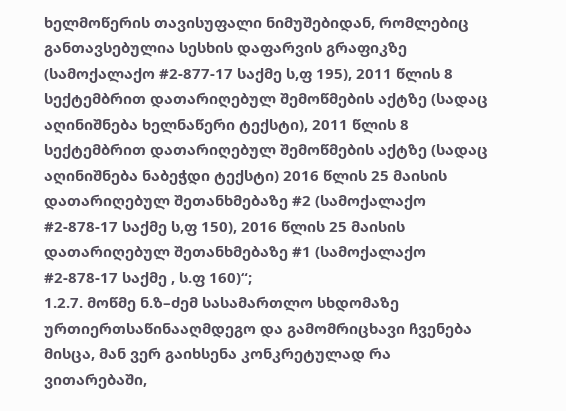ხელმოწერის თავისუფალი ნიმუშებიდან, რომლებიც განთავსებულია სესხის დაფარვის გრაფიკზე (სამოქალაქო #2-877-17 საქმე ს,ფ 195), 2011 წლის 8 სექტემბრით დათარიღებულ შემოწმების აქტზე (სადაც აღინიშნება ხელნაწერი ტექსტი), 2011 წლის 8 სექტემბრით დათარიღებულ შემოწმების აქტზე (სადაც აღინიშნება ნაბეჭდი ტექსტი) 2016 წლის 25 მაისის დათარიღებულ შეთანხმებაზე #2 (სამოქალაქო #2-878-17 საქმე ს,ფ 150), 2016 წლის 25 მაისის დათარიღებულ შეთანხმებაზე #1 (სამოქალაქო #2-878-17 საქმე , ს.ფ 160)“;
1.2.7. მოწმე ნ.ზ–ძემ სასამართლო სხდომაზე ურთიერთსაწინააღმდეგო და გამომრიცხავი ჩვენება მისცა, მან ვერ გაიხსენა კონკრეტულად რა ვითარებაში,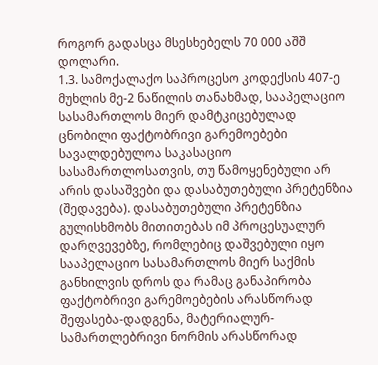როგორ გადასცა მსესხებელს 70 000 აშშ დოლარი.
1.3. სამოქალაქო საპროცესო კოდექსის 407-ე მუხლის მე-2 ნაწილის თანახმად, სააპელაციო სასამართლოს მიერ დამტკიცებულად ცნობილი ფაქტობრივი გარემოებები სავალდებულოა საკასაციო სასამართლოსათვის, თუ წამოყენებული არ არის დასაშვები და დასაბუთებული პრეტენზია (შედავება). დასაბუთებული პრეტენზია გულისხმობს მითითებას იმ პროცესუალურ დარღვევებზე, რომლებიც დაშვებული იყო სააპელაციო სასამართლოს მიერ საქმის განხილვის დროს და რამაც განაპირობა ფაქტობრივი გარემოებების არასწორად შეფასება-დადგენა, მატერიალურ-სამართლებრივი ნორმის არასწორად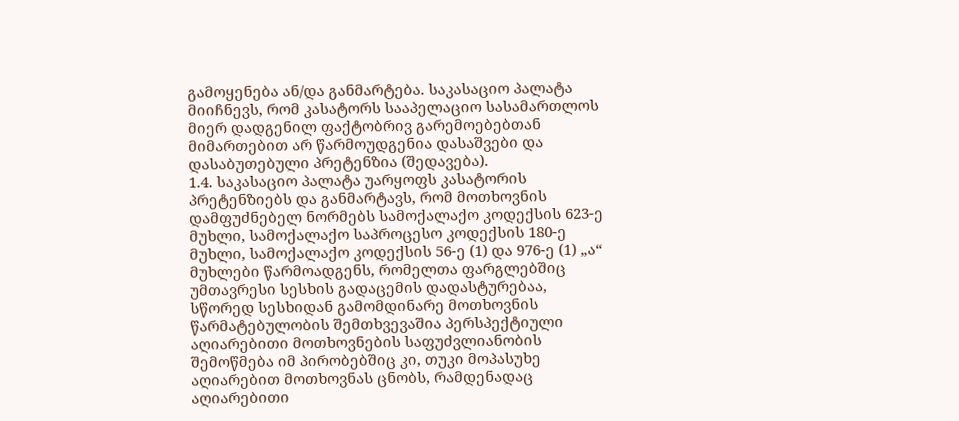გამოყენება ან/და განმარტება. საკასაციო პალატა მიიჩნევს, რომ კასატორს სააპელაციო სასამართლოს მიერ დადგენილ ფაქტობრივ გარემოებებთან მიმართებით არ წარმოუდგენია დასაშვები და დასაბუთებული პრეტენზია (შედავება).
1.4. საკასაციო პალატა უარყოფს კასატორის პრეტენზიებს და განმარტავს, რომ მოთხოვნის დამფუძნებელ ნორმებს სამოქალაქო კოდექსის 623-ე მუხლი, სამოქალაქო საპროცესო კოდექსის 180-ე მუხლი, სამოქალაქო კოდექსის 56-ე (1) და 976-ე (1) „ა“ მუხლები წარმოადგენს, რომელთა ფარგლებშიც უმთავრესი სესხის გადაცემის დადასტურებაა, სწორედ სესხიდან გამომდინარე მოთხოვნის წარმატებულობის შემთხვევაშია პერსპექტიული აღიარებითი მოთხოვნების საფუძვლიანობის შემოწმება იმ პირობებშიც კი, თუკი მოპასუხე აღიარებით მოთხოვნას ცნობს, რამდენადაც აღიარებითი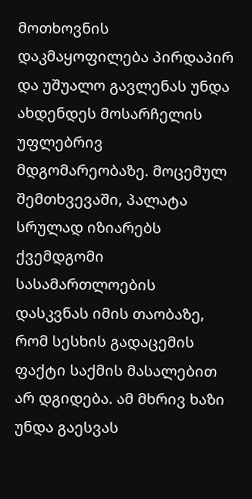მოთხოვნის დაკმაყოფილება პირდაპირ და უშუალო გავლენას უნდა ახდენდეს მოსარჩელის უფლებრივ მდგომარეობაზე. მოცემულ შემთხვევაში, პალატა სრულად იზიარებს ქვემდგომი სასამართლოების დასკვნას იმის თაობაზე, რომ სესხის გადაცემის ფაქტი საქმის მასალებით არ დგიდება. ამ მხრივ ხაზი უნდა გაესვას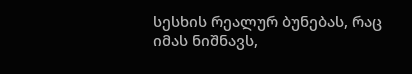სესხის რეალურ ბუნებას, რაც იმას ნიშნავს,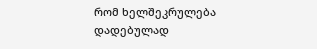რომ ხელშეკრულება დადებულად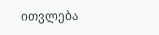ითვლება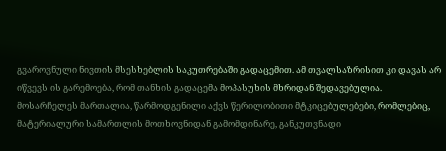გვაროვნული ნივთის მსესხებლის საკუთრებაში გადაცემით. ამ თვალსაზრისით კი დავას არ იწვევს ის გარემოება, რომ თანხის გადაცემა მოპასუხის მხრიდან შედავებულია. მოსარჩელეს მართალია, წარმოდგენილი აქვს წერილობითი მტკიცებულებები, რომლებიც, მატერიალური სამართლის მოთხოვნიდან გამომდინარე, განკუთვნადი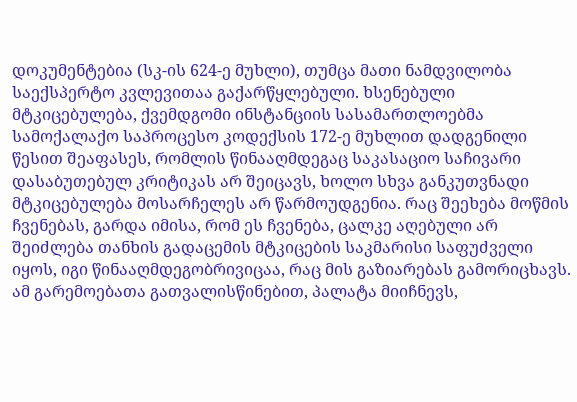დოკუმენტებია (სკ-ის 624-ე მუხლი), თუმცა მათი ნამდვილობა საექსპერტო კვლევითაა გაქარწყლებული. ხსენებული მტკიცებულება, ქვემდგომი ინსტანციის სასამართლოებმა სამოქალაქო საპროცესო კოდექსის 172-ე მუხლით დადგენილი წესით შეაფასეს, რომლის წინააღმდეგაც საკასაციო საჩივარი დასაბუთებულ კრიტიკას არ შეიცავს, ხოლო სხვა განკუთვნადი მტკიცებულება მოსარჩელეს არ წარმოუდგენია. რაც შეეხება მოწმის ჩვენებას, გარდა იმისა, რომ ეს ჩვენება, ცალკე აღებული არ შეიძლება თანხის გადაცემის მტკიცების საკმარისი საფუძველი იყოს, იგი წინააღმდეგობრივიცაა, რაც მის გაზიარებას გამორიცხავს. ამ გარემოებათა გათვალისწინებით, პალატა მიიჩნევს,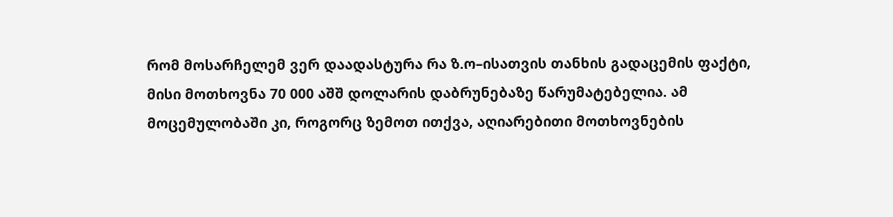რომ მოსარჩელემ ვერ დაადასტურა რა ზ.ო–ისათვის თანხის გადაცემის ფაქტი, მისი მოთხოვნა 70 000 აშშ დოლარის დაბრუნებაზე წარუმატებელია. ამ მოცემულობაში კი, როგორც ზემოთ ითქვა, აღიარებითი მოთხოვნების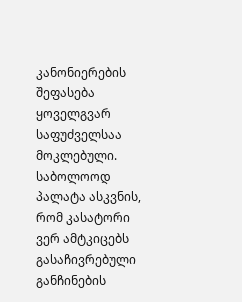კანონიერების შეფასება ყოველგვარ საფუძველსაა მოკლებული. საბოლოოდ პალატა ასკვნის, რომ კასატორი ვერ ამტკიცებს გასაჩივრებული განჩინების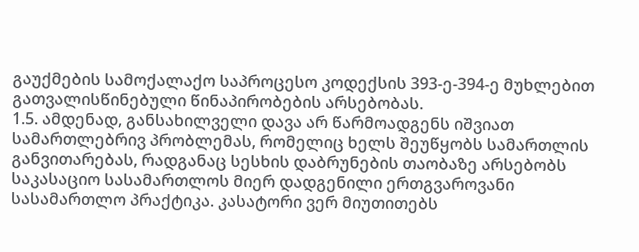გაუქმების სამოქალაქო საპროცესო კოდექსის 393-ე-394-ე მუხლებით გათვალისწინებული წინაპირობების არსებობას.
1.5. ამდენად, განსახილველი დავა არ წარმოადგენს იშვიათ სამართლებრივ პრობლემას, რომელიც ხელს შეუწყობს სამართლის განვითარებას, რადგანაც სესხის დაბრუნების თაობაზე არსებობს საკასაციო სასამართლოს მიერ დადგენილი ერთგვაროვანი სასამართლო პრაქტიკა. კასატორი ვერ მიუთითებს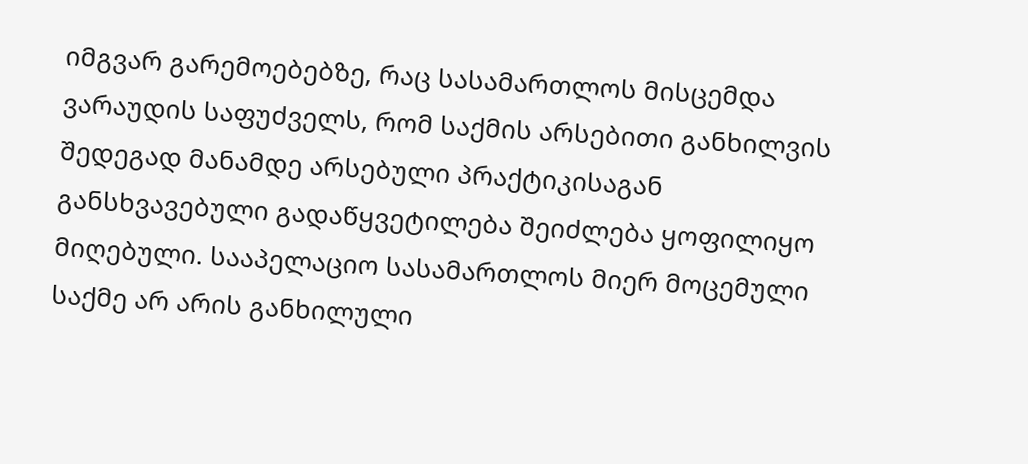იმგვარ გარემოებებზე, რაც სასამართლოს მისცემდა ვარაუდის საფუძველს, რომ საქმის არსებითი განხილვის შედეგად მანამდე არსებული პრაქტიკისაგან განსხვავებული გადაწყვეტილება შეიძლება ყოფილიყო მიღებული. სააპელაციო სასამართლოს მიერ მოცემული საქმე არ არის განხილული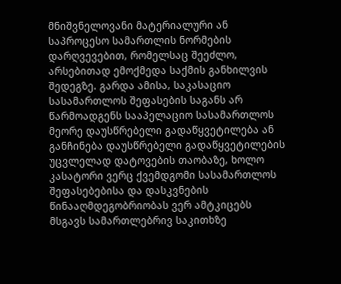მნიშვნელოვანი მატერიალური ან საპროცესო სამართლის ნორმების დარღვევებით, რომელსაც შეეძლო, არსებითად ემოქმედა საქმის განხილვის შედეგზე. გარდა ამისა, საკასაციო სასამართლოს შეფასების საგანს არ წარმოადგენს სააპელაციო სასამართლოს მეორე დაუსწრებელი გადაწყვეტილება ან განჩინება დაუსწრებელი გადაწყვეტილების უცვლელად დატოვების თაობაზე, ხოლო კასატორი ვერც ქვემდგომი სასამართლოს შეფასებებისა და დასკვნების წინააღმდეგობრიობას ვერ ამტკიცებს მსგავს სამართლებრივ საკითხზე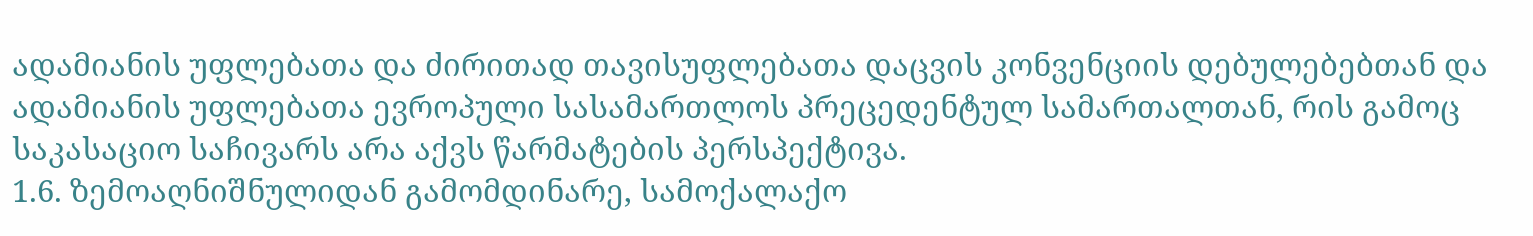ადამიანის უფლებათა და ძირითად თავისუფლებათა დაცვის კონვენციის დებულებებთან და ადამიანის უფლებათა ევროპული სასამართლოს პრეცედენტულ სამართალთან, რის გამოც საკასაციო საჩივარს არა აქვს წარმატების პერსპექტივა.
1.6. ზემოაღნიშნულიდან გამომდინარე, სამოქალაქო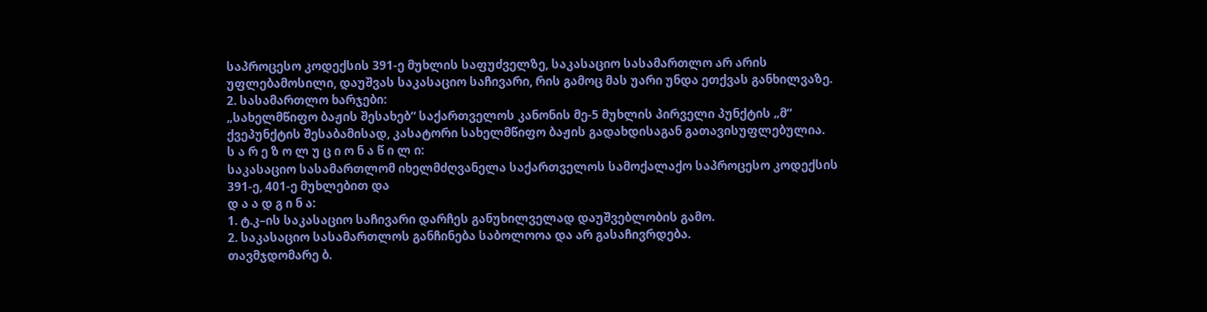საპროცესო კოდექსის 391-ე მუხლის საფუძველზე, საკასაციო სასამართლო არ არის უფლებამოსილი, დაუშვას საკასაციო საჩივარი, რის გამოც მას უარი უნდა ეთქვას განხილვაზე.
2. სასამართლო ხარჯები:
„სახელმწიფო ბაჟის შესახებ“ საქართველოს კანონის მე-5 მუხლის პირველი პუნქტის „მ“ ქვეპუნქტის შესაბამისად, კასატორი სახელმწიფო ბაჟის გადახდისაგან გათავისუფლებულია.
ს ა რ ე ზ ო ლ უ ც ი ო ნ ა წ ი ლ ი:
საკასაციო სასამართლომ იხელმძღვანელა საქართველოს სამოქალაქო საპროცესო კოდექსის 391-ე, 401-ე მუხლებით და
დ ა ა დ გ ი ნ ა:
1. ტ.კ–ის საკასაციო საჩივარი დარჩეს განუხილველად დაუშვებლობის გამო.
2. საკასაციო სასამართლოს განჩინება საბოლოოა და არ გასაჩივრდება.
თავმჯდომარე ბ.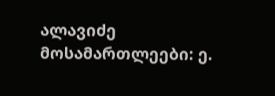ალავიძე
მოსამართლეები: ე.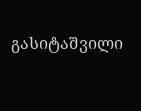გასიტაშვილი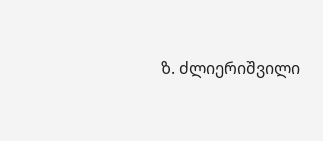ზ. ძლიერიშვილი